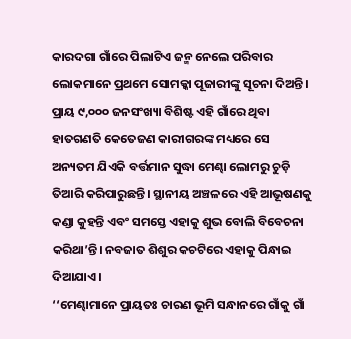କାରଦଗା ଗାଁରେ ପିଲାଟିଏ ଜନ୍ମ ନେଲେ ପରିବାର ଲୋକମାନେ ପ୍ରଥମେ ସୋମକ୍କା ପୂଜାରୀଙ୍କୁ ସୂଚନା ଦିଅନ୍ତି। ପ୍ରାୟ ୯,୦୦୦ ଜନସଂଖ୍ୟା ବିଶିଷ୍ଟ ଏହି ଗାଁରେ ଥିବା ହାତଗଣତି କେତେଜଣ କାରୀଗରଙ୍କ ମଧ୍ୟରେ ସେ ଅନ୍ୟତମ ଯିଏକି ବର୍ତ୍ତମାନ ସୁଦ୍ଧା ମେଣ୍ଢା ଲୋମରୁ ଚୁଡ଼ି ତିଆରି କରିପାରୁଛନ୍ତି। ସ୍ଥାନୀୟ ଅଞ୍ଚଳରେ ଏହି ଆଭୂଷଣକୁ କଣ୍ଡା କୁହନ୍ତି ଏବଂ ସମସ୍ତେ ଏହାକୁ ଶୁଭ ବୋଲି ବିବେଚନା କରିଥା’ନ୍ତି। ନବଜାତ ଶିଶୁର କଚଟିରେ ଏହାକୁ ପିନ୍ଧାଇ ଦିଆଯାଏ।
‘‘ମେଣ୍ଢାମାନେ ପ୍ରାୟତଃ ଚାରଣ ଭୂମି ସନ୍ଧାନରେ ଗାଁକୁ ଗାଁ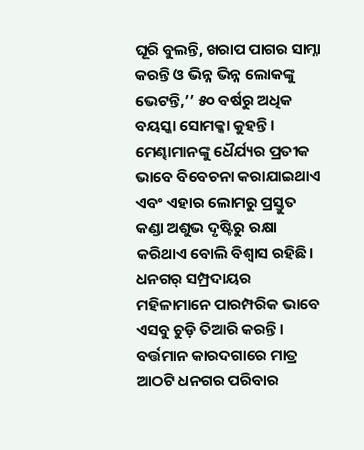ଘୂରି ବୁଲନ୍ତି, ଖରାପ ପାଗର ସାମ୍ନା କରନ୍ତି ଓ ଭିନ୍ନ ଭିନ୍ନ ଲୋକଙ୍କୁ ଭେଟନ୍ତି,’’ ୫୦ ବର୍ଷରୁ ଅଧିକ ବୟସ୍କା ସୋମକ୍କା କୁହନ୍ତି । ମେଣ୍ଢାମାନଙ୍କୁ ଧୈର୍ଯ୍ୟର ପ୍ରତୀକ ଭାବେ ବିବେଚନା କରାଯାଇଥାଏ ଏବଂ ଏହାର ଲୋମରୁ ପ୍ରସ୍ତୁତ କଣ୍ଡା ଅଶୁଭ ଦୃଷ୍ଟିରୁ ରକ୍ଷା କରିଥାଏ ବୋଲି ବିଶ୍ୱାସ ରହିଛି।
ଧନଗର୍ ସମ୍ପ୍ରଦାୟର ମହିଳାମାନେ ପାରମ୍ପରିକ ଭାବେ ଏସବୁ ଚୁଡ଼ି ତିଆରି କରନ୍ତି। ବର୍ତ୍ତମାନ କାରଦଗାରେ ମାତ୍ର ଆଠଟି ଧନଗର ପରିବାର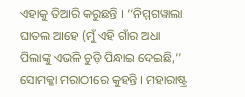ଏହାକୁ ତିଆରି କରୁଛନ୍ତି । ‘‘ନିମ୍ମଗୱାଲା ଘାତଲ ଆହେ (ମୁଁ ଏହି ଗାଁର ଅଧା ପିଲାଙ୍କୁ ଏଭଳି ଚୁଡ଼ି ପିନ୍ଧାଇ ଦେଇଛି,’’ ସୋମକ୍କା ମରାଠୀରେ କୁହନ୍ତି । ମହାରାଷ୍ଟ୍ର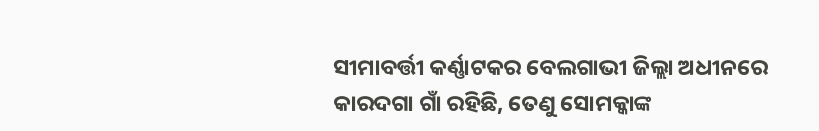ସୀମାବର୍ତ୍ତୀ କର୍ଣ୍ଣାଟକର ବେଲଗାଭୀ ଜିଲ୍ଲା ଅଧୀନରେ କାରଦଗା ଗାଁ ରହିଛି, ତେଣୁ ସୋମକ୍କାଙ୍କ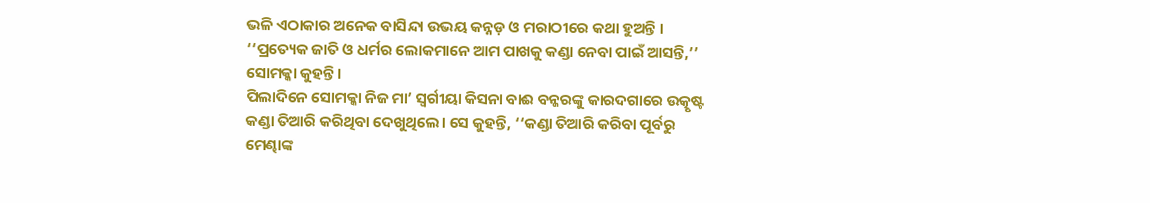ଭଳି ଏଠାକାର ଅନେକ ବାସିନ୍ଦା ଉଭୟ କନ୍ନଡ଼ ଓ ମରାଠୀରେ କଥା ହୁଅନ୍ତି ।
‘‘ପ୍ରତ୍ୟେକ ଜାତି ଓ ଧର୍ମର ଲୋକମାନେ ଆମ ପାଖକୁ କଣ୍ଡା ନେବା ପାଇଁ ଆସନ୍ତି,’’ ସୋମକ୍କା କୁହନ୍ତି।
ପିଲାଦିନେ ସୋମକ୍କା ନିଜ ମା’ ସ୍ୱର୍ଗୀୟା କିସନା ବାଈ ବନ୍କରଙ୍କୁ କାରଦଗାରେ ଉତ୍କୃଷ୍ଟ କଣ୍ଡା ତିଆରି କରିଥିବା ଦେଖୁଥିଲେ। ସେ କୁହନ୍ତି, ‘‘କଣ୍ଡା ତିଆରି କରିବା ପୂର୍ବରୁ ମେଣ୍ଢାଙ୍କ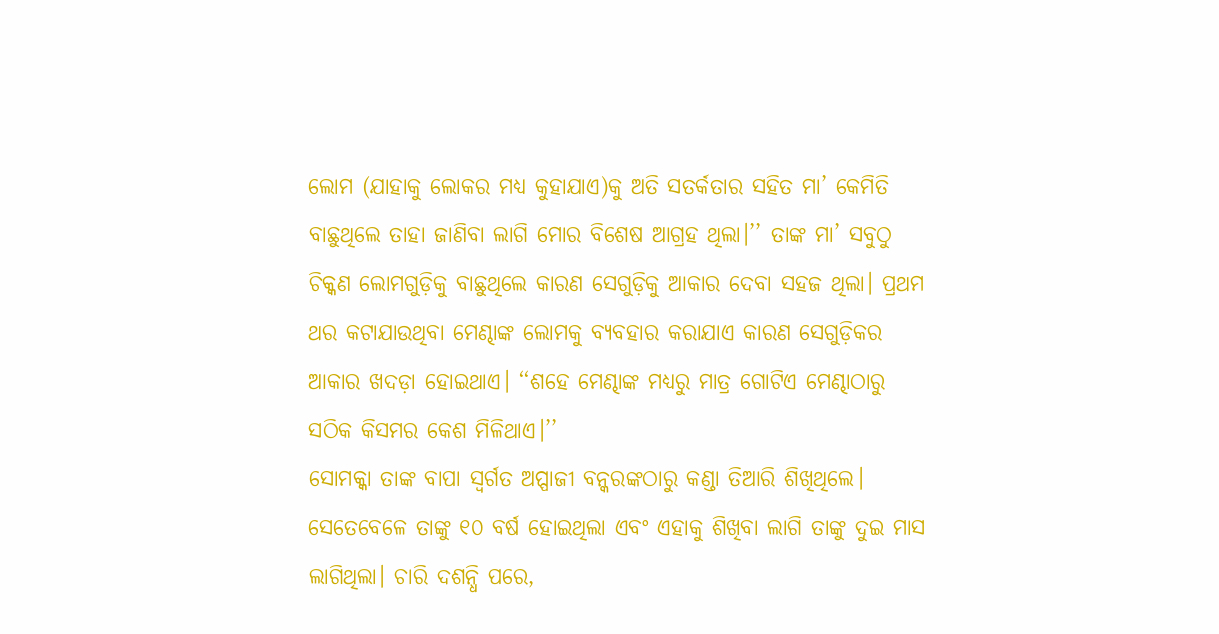ଲୋମ (ଯାହାକୁ ଲୋକର ମଧ୍ୟ କୁହାଯାଏ)କୁ ଅତି ସତର୍କତାର ସହିତ ମା’ କେମିତି ବାଛୁଥିଲେ ତାହା ଜାଣିବା ଲାଗି ମୋର ବିଶେଷ ଆଗ୍ରହ ଥିଲା।’’ ତାଙ୍କ ମା’ ସବୁଠୁ ଚିକ୍କଣ ଲୋମଗୁଡ଼ିକୁ ବାଛୁଥିଲେ କାରଣ ସେଗୁଡ଼ିକୁ ଆକାର ଦେବା ସହଜ ଥିଲା। ପ୍ରଥମ ଥର କଟାଯାଉଥିବା ମେଣ୍ଢାଙ୍କ ଲୋମକୁ ବ୍ୟବହାର କରାଯାଏ କାରଣ ସେଗୁଡ଼ିକର ଆକାର ଖଦଡ଼ା ହୋଇଥାଏ। ‘‘ଶହେ ମେଣ୍ଢାଙ୍କ ମଧ୍ୟରୁ ମାତ୍ର ଗୋଟିଏ ମେଣ୍ଢାଠାରୁ ସଠିକ କିସମର କେଶ ମିଳିଥାଏ।’’
ସୋମକ୍କା ତାଙ୍କ ବାପା ସ୍ୱର୍ଗତ ଅପ୍ପାଜୀ ବନ୍କରଙ୍କଠାରୁ କଣ୍ଡା ତିଆରି ଶିଖିଥିଲେ। ସେତେବେଳେ ତାଙ୍କୁ ୧୦ ବର୍ଷ ହୋଇଥିଲା ଏବଂ ଏହାକୁ ଶିଖିବା ଲାଗି ତାଙ୍କୁ ଦୁଇ ମାସ ଲାଗିଥିଲା। ଚାରି ଦଶନ୍ଧି ପରେ,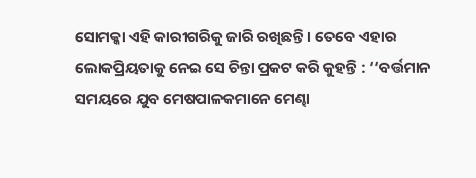ସୋମକ୍କା ଏହି କାରୀଗରିକୁ ଜାରି ରଖିଛନ୍ତି । ତେବେ ଏହାର ଲୋକପ୍ରିୟତାକୁ ନେଇ ସେ ଚିନ୍ତା ପ୍ରକଟ କରି କୁହନ୍ତି : ‘‘ବର୍ତ୍ତମାନ ସମୟରେ ଯୁବ ମେଷପାଳକମାନେ ମେଣ୍ଢା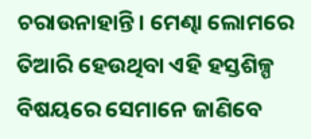ଚରାଉନାହାନ୍ତି। ମେଣ୍ଢା ଲୋମରେ ତିଆରି ହେଉଥିବା ଏହି ହସ୍ତଶିଳ୍ପ ବିଷୟରେ ସେମାନେ ଜାଣିବେ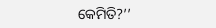କେମିତି?’’